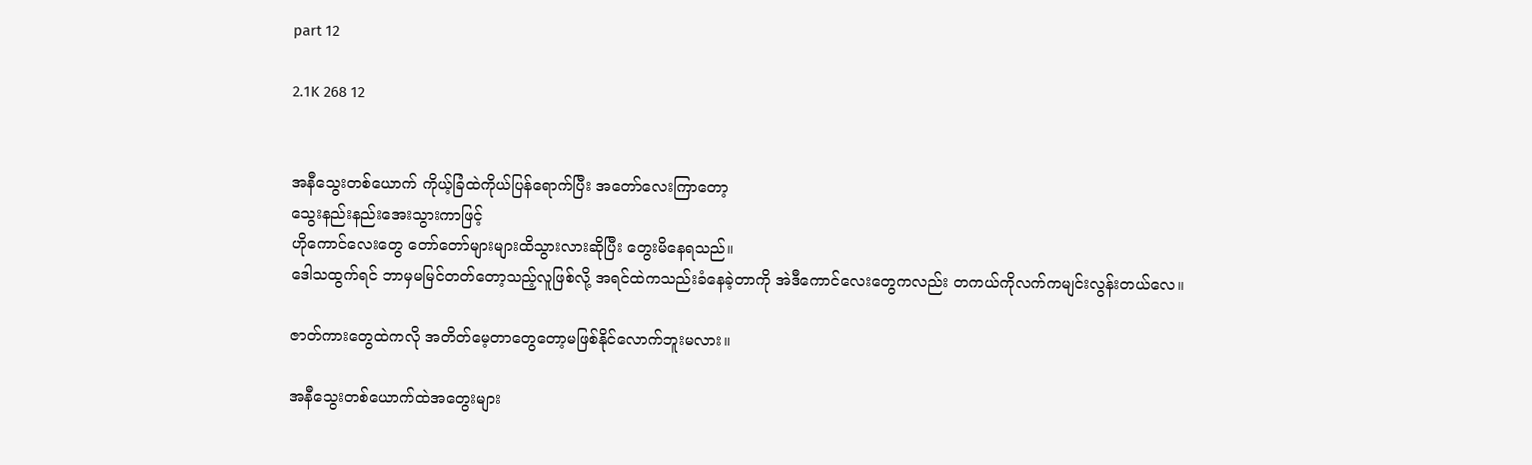part 12

2.1K 268 12


အနီသွေးတစ်ယောက် ကိုယ့်ခြံထဲကိုယ်ပြန်ရောက်ပြီး အတော်လေးကြာတော့
သွေးနည်းနည်းအေးသွားကာဖြင့်
ဟိုကောင်လေးတွေ တော်တော်များများထိသွားလားဆိုပြီး တွေးမိနေရသည်။
ဒေါသထွက်ရင် ဘာမှမမြင်တတ်တော့သည့်လူဖြစ်လို့ အရင်ထဲကသည်းခံနေခဲ့တာကို အဲဒီကောင်လေးတွေကလည်း တကယ်ကိုလက်ကမျင်းလွန်းတယ်လေ။

ဇာတ်ကားတွေထဲကလို အတိတ်မေ့တာတွေတော့မဖြစ်နိုင်လောက်ဘူးမလား။

အနီသွေးတစ်ယောက်ထဲအတွေးများ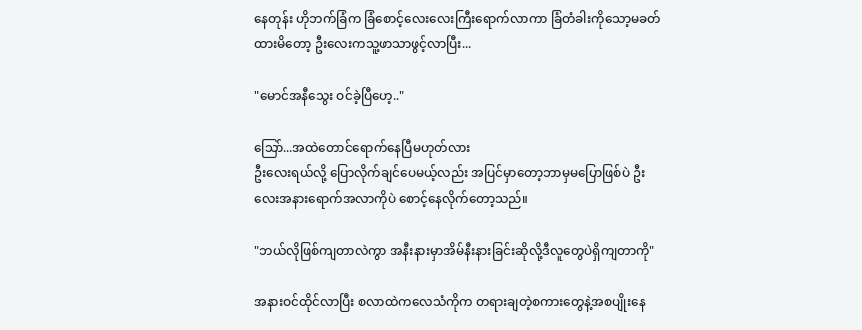နေတုန်း ဟိုဘက်ခြံက ခြံစောင့်လေးလေးကြီးရောက်လာကာ ခြံတံခါးကိုသော့မခတ်ထားမိတော့ ဦးလေးကသူ့ဖာသာဖွင့်လာပြီး...

"မောင်အနီသွေး ဝင်ခဲ့ပြီဟေ့.."

သြော်...အထဲတောင်ရောက်နေပြီမဟုတ်လား
ဦးလေးရယ်လို့ ပြောလိုက်ချင်ပေမယ့်လည်း အပြင်မှာတော့ဘာမှမပြောဖြစ်ပဲ ဦးလေးအနားရောက်အလာကိုပဲ စောင့်နေလိုက်တော့သည်။

"ဘယ်လိုဖြစ်ကျတာလဲကွာ အနီးနားမှာအိမ်နီးနားခြင်းဆိုလို့ဒီလူတွေပဲရှိကျတာကို"

အနားဝင်ထိုင်လာပြီး စလာထဲကလေသံကိုက တရားချတဲ့စကားတွေနဲ့အစပျိုးနေ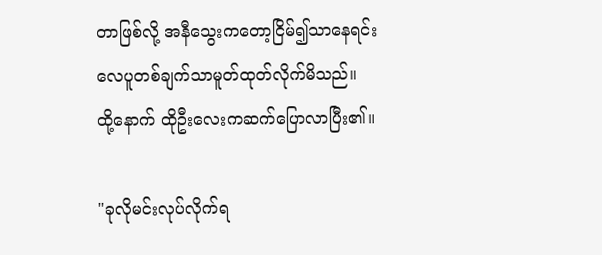တာဖြစ်လို့ အနီသွေးကတော့ငြိမ်၍သာနေရင်း
လေပူတစ်ချက်သာမူတ်ထုတ်လိုက်မိသည်။
ထို့နောက် ထိုဦးလေးကဆက်ပြောလာပြီး၏။

"ခုလိုမင်းလုပ်လိုက်ရ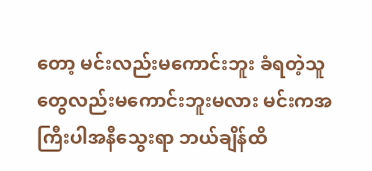တော့ မင်းလည်းမကောင်းဘူး ခံရတဲ့သူတွေလည်းမကောင်းဘူးမလား မင်းကအကြီးပါအနီသွေးရာ ဘယ်ချိန်ထိ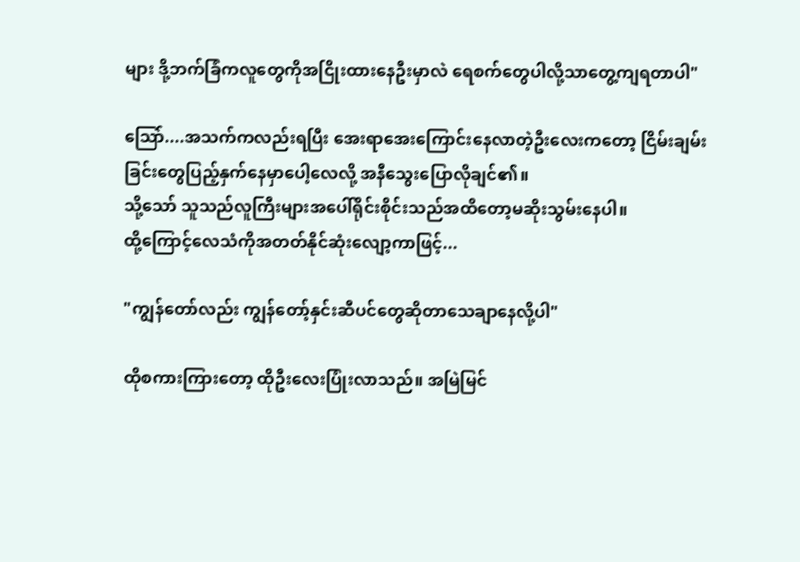များ ဒို့ဘက်ခြံကလူတွေကိုအငြိုးထားနေဦးမှာလဲ ရေစက်တွေပါလို့သာတွေ့ကျရတာပါ"

သြော်....အသက်ကလည်းရပြီး အေးရာအေးကြောင်းနေလာတဲ့ဦးလေးကတော့ ငြိမ်းချမ်းခြင်းတွေပြည့်နှက်နေမှာပေါ့လေလို့ အနီသွေးပြောလိုချင်၏။
သို့သော် သူသည်လူကြီးများအပေါ်ရိုင်းစိုင်းသည်အထိတော့မဆိုးသွမ်းနေပါ။
ထို့ကြောင့်လေသံကိုအတတ်နိုင်ဆုံးလျော့ကာဖြင့်...

"ကျွန်တော်လည်း ကျွန်တော့်နှင်းဆီပင်တွေဆိုတာသေချာနေလို့ပါ"

ထိုစကားကြားတော့ ထိုဦးလေးပြုံးလာသည်။ အမြဲမြင်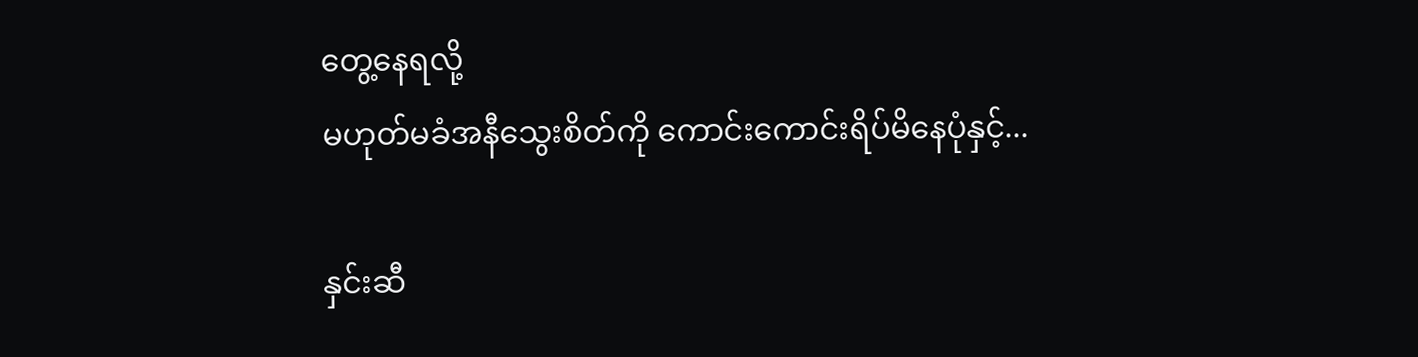တွေ့နေရလို့
မဟုတ်မခံအနီသွေးစိတ်ကို ကောင်းကောင်းရိပ်မိနေပုံနှင့်...

နှင်းဆီ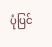ပုံပြင်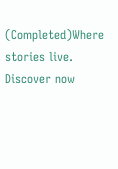(Completed)Where stories live. Discover now